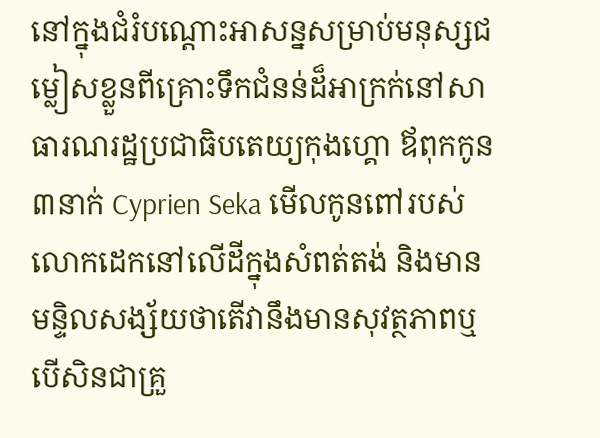នៅក្នុងជំរំបណ្តោះអាសន្នសម្រាប់មនុស្សជម្លៀសខ្លួនពីគ្រោះទឹកជំនន់ដ៏អាក្រក់នៅសាធារណរដ្ឋប្រជាធិបតេយ្យកុងហ្គោ ឪពុកកូន ៣នាក់ Cyprien Seka មើលកូនពៅរបស់លោកដេកនៅលើដីក្នុងសំពត់តង់ និងមានមន្ទិលសង្ស័យថាតើវានឹងមានសុវត្ថភាពឬបើសិនជាគ្រួ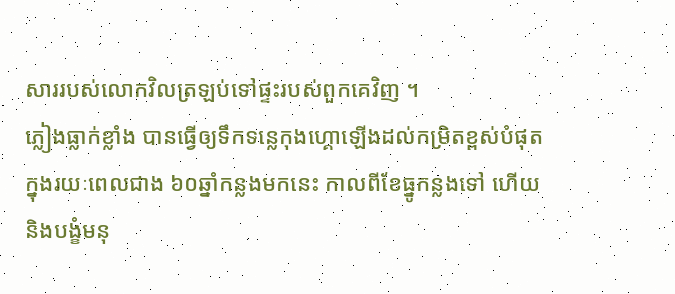សាររបស់លោកវិលត្រឡប់ទៅផ្ទះរបស់ពួកគេវិញ ។
ភ្លៀងធ្លាក់ខ្លាំង បានធ្វើឲ្យទឹកទន្លេកុងហ្គោឡើងដល់កម្រិតខ្ពស់បំផុតក្នុងរយៈពេលជាង ៦០ឆ្នាំកន្លងមកនេះ កាលពីខែធ្នូកន្លងទៅ ហើយនិងបង្ខំមនុ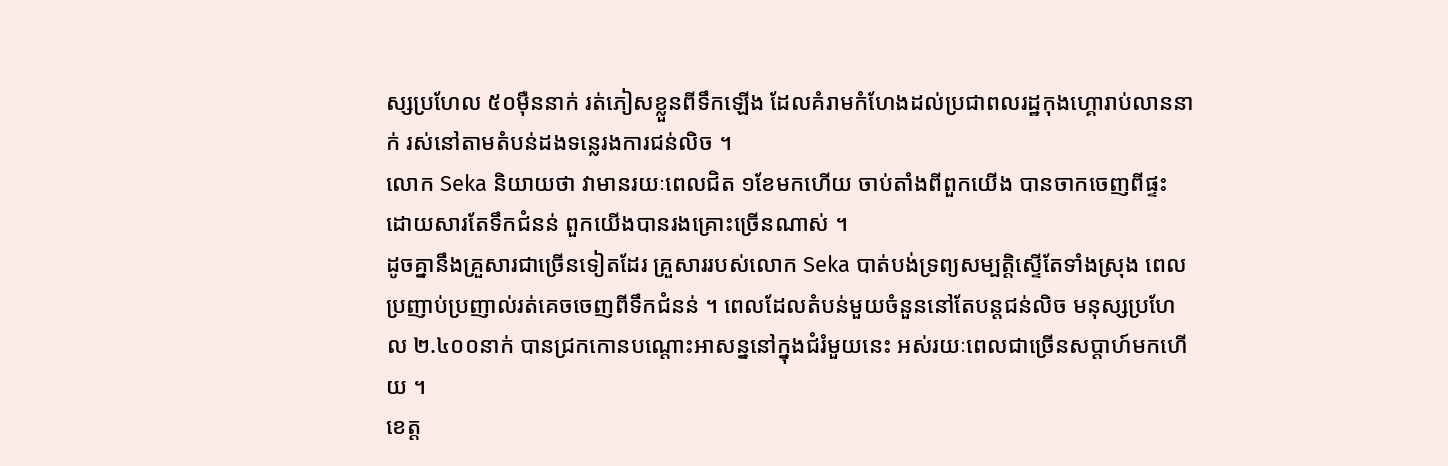ស្សប្រហែល ៥០ម៉ឺននាក់ រត់ភៀសខ្លួនពីទឹកឡើង ដែលគំរាមកំហែងដល់ប្រជាពលរដ្ឋកុងហ្គោរាប់លាននាក់ រស់នៅតាមតំបន់ដងទន្លេរងការជន់លិច ។
លោក Seka និយាយថា វាមានរយៈពេលជិត ១ខែមកហើយ ចាប់តាំងពីពួកយើង បានចាកចេញពីផ្ទះ ដោយសារតែទឹកជំនន់ ពួកយើងបានរងគ្រោះច្រើនណាស់ ។
ដូចគ្នានឹងគ្រួសារជាច្រើនទៀតដែរ គ្រួសាររបស់លោក Seka បាត់បង់ទ្រព្យសម្បត្តិស្ទើតែទាំងស្រុង ពេលប្រញាប់ប្រញាល់រត់គេចចេញពីទឹកជំនន់ ។ ពេលដែលតំបន់មួយចំនួននៅតែបន្តជន់លិច មនុស្សប្រហែល ២.៤០០នាក់ បានជ្រកកោនបណ្តោះអាសន្ននៅក្នុងជំរំមួយនេះ អស់រយៈពេលជាច្រើនសប្តាហ៍មកហើយ ។
ខេត្ត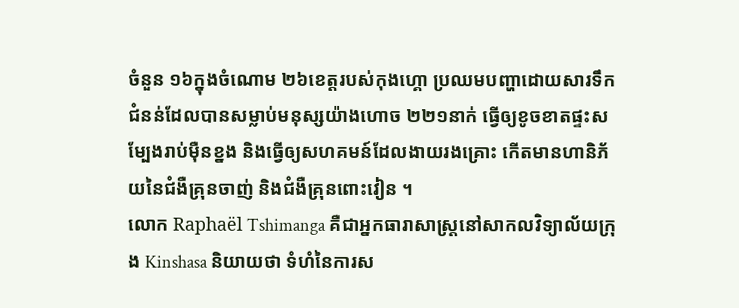ចំនួន ១៦ក្នុងចំណោម ២៦ខេត្តរបស់កុងហ្គោ ប្រឈមបញ្ហាដោយសារទឹកជំនន់ដែលបានសម្លាប់មនុស្សយ៉ាងហោច ២២១នាក់ ធ្វើឲ្យខូចខាតផ្ទះសម្បែងរាប់ម៉ឺនខ្នង និងធ្វើឲ្យសហគមន៍ដែលងាយរងគ្រោះ កើតមានហានិភ័យនៃជំងឺគ្រុនចាញ់ និងជំងឺគ្រុនពោះវៀន ។
លោក Raphaël Tshimanga គឺជាអ្នកធារាសាស្រ្តនៅសាកលវិទ្យាល័យក្រុង Kinshasa និយាយថា ទំហំនៃការស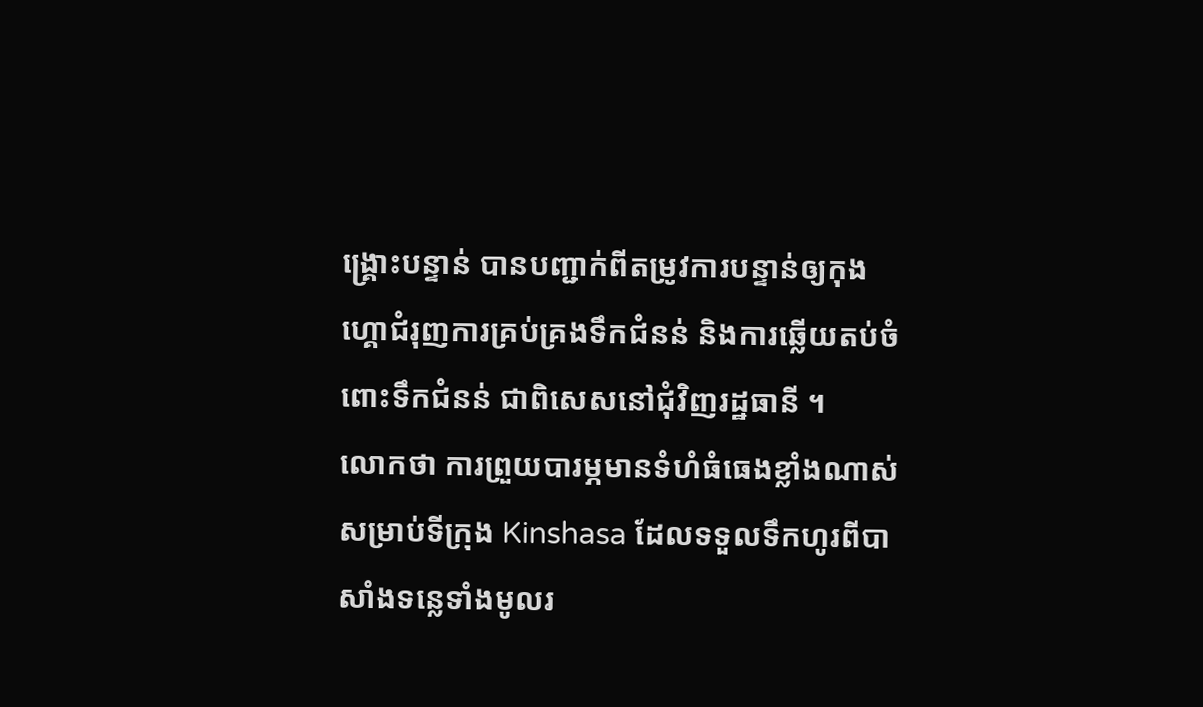ង្រ្គោះបន្ទាន់ បានបញ្ជាក់ពីតម្រូវការបន្ទាន់ឲ្យកុងហ្គោជំរុញការគ្រប់គ្រងទឹកជំនន់ និងការឆ្លើយតប់ចំពោះទឹកជំនន់ ជាពិសេសនៅជុំវិញរដ្ឋធានី ។
លោកថា ការព្រួយបារម្ភមានទំហំធំធេងខ្លាំងណាស់សម្រាប់ទីក្រុង Kinshasa ដែលទទួលទឹកហូរពីបាសាំងទន្លេទាំងមូលរ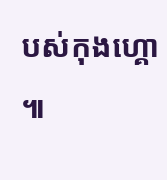បស់កុងហ្គោ ៕